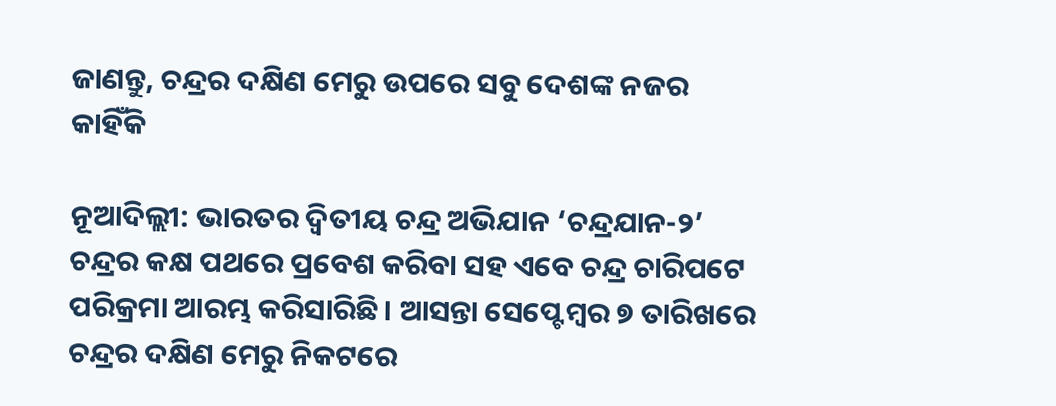ଜାଣନ୍ତୁ, ଚନ୍ଦ୍ରର ଦକ୍ଷିଣ ମେରୁ ଉପରେ ସବୁ ଦେଶଙ୍କ ନଜର କାହିଁକି

ନୂଆଦିଲ୍ଲୀ: ଭାରତର ଦ୍ୱିତୀୟ ଚନ୍ଦ୍ର ଅଭିଯାନ ‘ଚନ୍ଦ୍ରଯାନ-୨’ ଚନ୍ଦ୍ରର କକ୍ଷ ପଥରେ ପ୍ରବେଶ କରିବା ସହ ଏବେ ଚନ୍ଦ୍ର ଚାରିପଟେ ପରିକ୍ରମା ଆରମ୍ଭ କରିସାରିଛି। ଆସନ୍ତା ସେପ୍ଟେମ୍ବର ୭ ତାରିଖରେ ଚନ୍ଦ୍ରର ଦକ୍ଷିଣ ମେରୁ ନିକଟରେ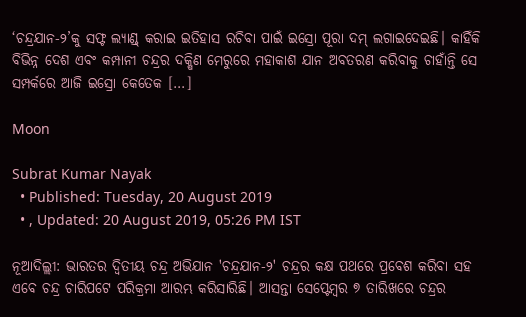‘ଚନ୍ଦ୍ରଯାନ-୨’କୁ ସଫ୍ଟ ଲ୍ୟାଣ୍ଡ୍ କରାଇ ଇତିହାସ ରଚିବା ପାଇଁ ଇସ୍ରୋ ପୂରା ଦମ୍‌ ଲଗାଇଦେଇଛି। କାହିଁକି ବିଭିନ୍ନ ଦେଶ ଏବଂ କମ୍ପାନୀ ଚନ୍ଦ୍ରର ଦକ୍ଷିଣ ମେରୁରେ ମହାକାଶ ଯାନ ଅବତରଣ କରିବାକୁ ଚାହାଁନ୍ତି ସେ ସମ୍ପର୍କରେ ଆଜି ଇସ୍ରୋ କେତେକ […]

Moon

Subrat Kumar Nayak
  • Published: Tuesday, 20 August 2019
  • , Updated: 20 August 2019, 05:26 PM IST

ନୂଆଦିଲ୍ଲୀ: ଭାରତର ଦ୍ୱିତୀୟ ଚନ୍ଦ୍ର ଅଭିଯାନ 'ଚନ୍ଦ୍ରଯାନ-୨' ଚନ୍ଦ୍ରର କକ୍ଷ ପଥରେ ପ୍ରବେଶ କରିବା ସହ ଏବେ ଚନ୍ଦ୍ର ଚାରିପଟେ ପରିକ୍ରମା ଆରମ୍ଭ କରିସାରିଛି। ଆସନ୍ତା ସେପ୍ଟେମ୍ବର ୭ ତାରିଖରେ ଚନ୍ଦ୍ରର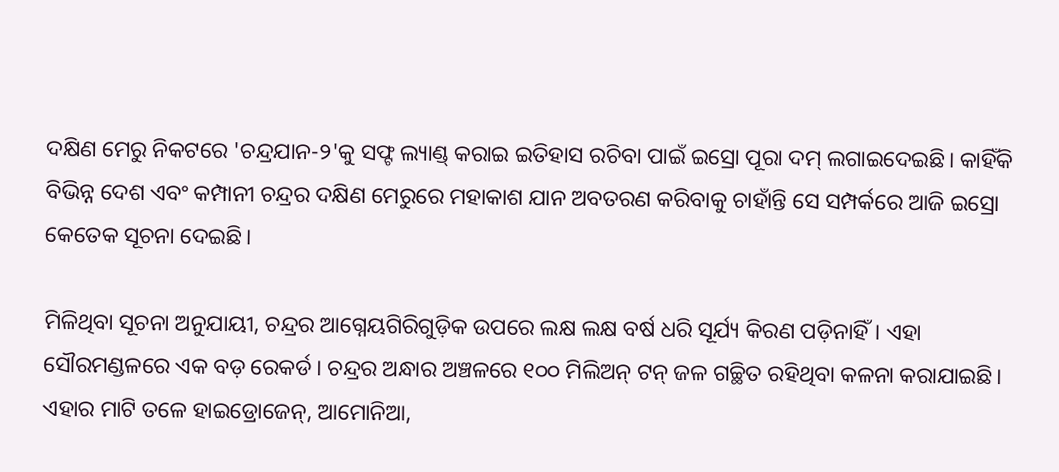ଦକ୍ଷିଣ ମେରୁ ନିକଟରେ 'ଚନ୍ଦ୍ରଯାନ-୨'କୁ ସଫ୍ଟ ଲ୍ୟାଣ୍ଡ୍ କରାଇ ଇତିହାସ ରଚିବା ପାଇଁ ଇସ୍ରୋ ପୂରା ଦମ୍‌ ଲଗାଇଦେଇଛି। କାହିଁକି ବିଭିନ୍ନ ଦେଶ ଏବଂ କମ୍ପାନୀ ଚନ୍ଦ୍ରର ଦକ୍ଷିଣ ମେରୁରେ ମହାକାଶ ଯାନ ଅବତରଣ କରିବାକୁ ଚାହାଁନ୍ତି ସେ ସମ୍ପର୍କରେ ଆଜି ଇସ୍ରୋ କେତେକ ସୂଚନା ଦେଇଛି।

ମିଳିଥିବା ସୂଚନା ଅନୁଯାୟୀ, ଚନ୍ଦ୍ରର ଆଗ୍ନେୟଗିରିଗୁଡ଼ିକ ଉପରେ ଲକ୍ଷ ଲକ୍ଷ ବର୍ଷ ଧରି ସୂର୍ଯ୍ୟ କିରଣ ପଡ଼ିନାହିଁ। ଏହା ସୌରମଣ୍ଡଳରେ ଏକ ବଡ଼ ରେକର୍ଡ। ଚନ୍ଦ୍ରର ଅନ୍ଧାର ଅଞ୍ଚଳରେ ୧୦୦ ମିଲିଅନ୍‌ ଟନ୍‌ ଜଳ ଗଚ୍ଛିତ ରହିଥିବା କଳନା କରାଯାଇଛି। ଏହାର ମାଟି ତଳେ ହାଇଡ୍ରୋଜେନ୍‌, ଆମୋନିଆ,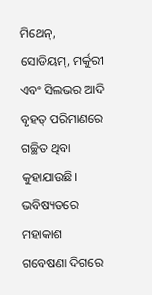ମିଥେନ୍‌, ସୋଡିୟମ୍‌, ମର୍କୁରୀ ଏବଂ ସିଲଭର ଆଦି ବୃହତ୍‌ ପରିମାଣରେ ଗଚ୍ଛିତ ଥିବା କୁହାଯାଉଛି। ଭବିଷ୍ୟତରେ ମହାକାଶ ଗବେଷଣା ଦିଗରେ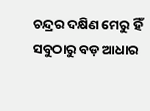ଚନ୍ଦ୍ରର ଦକ୍ଷିଣ ମେରୁ ହିଁ ସବୁଠାରୁ ବଡ଼ ଆଧାର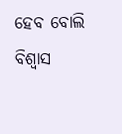ହେବ ବୋଲି ବିଶ୍ୱାସ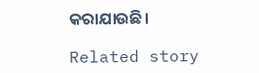କରାଯାଉଛି।

Related story